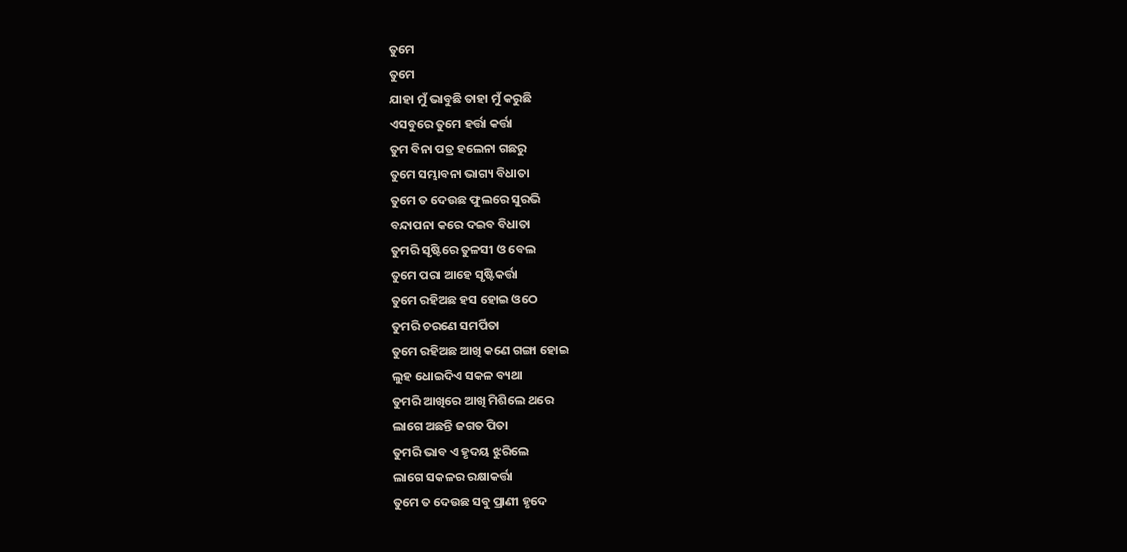ତୁମେ
ତୁମେ
ଯାହା ମୁଁ ଭାବୁଛି ତାହା ମୁଁ କରୁଛି
ଏସବୁରେ ତୁମେ ହର୍ତ୍ତା କର୍ତ୍ତା
ତୁମ ବିନା ପତ୍ର ହଲେନା ଗଛରୁ
ତୁମେ ସମ୍ଭାବନା ଭାଗ୍ୟ ବିଧାତା
ତୁମେ ତ ଦେଉଛ ଫୁଲରେ ସୁରଭି
ବନ୍ଦାପନା କରେ ଦଇବ ବିଧାତା
ତୁମରି ସୃଷ୍ଟିରେ ତୁଳସୀ ଓ ବେଲ
ତୁମେ ପରା ଆହେ ସୃଷ୍ଟିକର୍ତ୍ତା
ତୁମେ ରହିଅଛ ହସ ହୋଇ ଓଠେ
ତୁମରି ଚରଣେ ସମର୍ପିତା
ତୁମେ ରହିଅଛ ଆଖି କଣେ ଗଙ୍ଗା ହୋଇ
ଲୁହ ଧୋଇଦିଏ ସକଳ ବ୍ୟଥା
ତୁମରି ଆଖିରେ ଆଖି ମିଶିଲେ ଥରେ
ଲାଗେ ଅଛନ୍ତି ଜଗତ ପିତା
ତୁମରି ଭାବ ଏ ହୃଦୟ ଝୁରିଲେ
ଲାଗେ ସକଳର ରକ୍ଷାକର୍ତ୍ତା
ତୁମେ ତ ଦେଉଛ ସବୁ ପ୍ରାଣୀ ହୃଦେ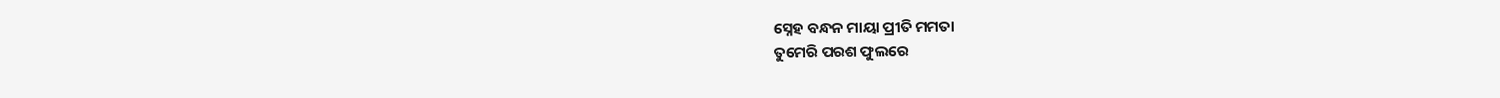ସ୍ନେହ ବନ୍ଧନ ମାୟା ପ୍ରୀତି ମମତା
ତୁମେରି ପରଶ ଫୁଲରେ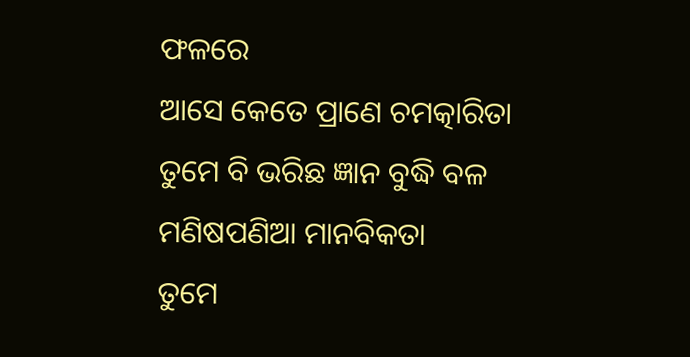ଫଳରେ
ଆସେ କେତେ ପ୍ରାଣେ ଚମତ୍କାରିତା
ତୁମେ ବି ଭରିଛ ଜ୍ଞାନ ବୁଦ୍ଧି ବଳ
ମଣିଷପଣିଆ ମାନବିକତା
ତୁମେ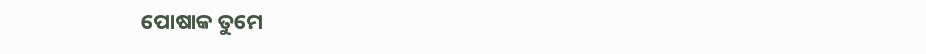ପୋଷାକ ତୁମେ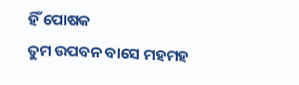ହିଁ ପୋଷକ
ତୁମ ଉପବନ ବାସେ ମହମହ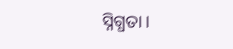ସ୍ନିଗ୍ଧତା ।